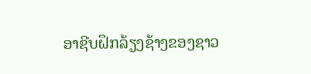ອາຊີບຝຶກລ້ຽງຊ້າງຂອງຊາວ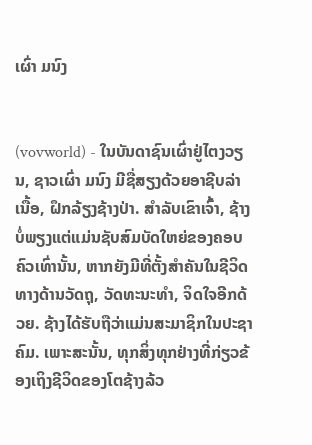ເຜົ່າ ມນົງ


(vovworld) - ໃນບັນດາຊົນເຜົ່າຢູ່ໄຕງວຽນ, ຊາວເຜົ່າ ມນົງ ມີຊື່ສຽງດ້ວຍອາຊີບລ່າເນື້ອ, ຝຶກລ້ຽງຊ້າງປ່າ. ສຳລັບເຂົາເຈົ້າ, ຊ້າງບໍ່ພຽງແຕ່ແມ່ນຊັບສົມບັດໃຫຍ່ຂອງຄອບຄົວເທົ່ານັ້ນ, ຫາກຍັງມີທີ່ຕັ້ງສຳຄັນໃນຊີວິດທາງດ້ານວັດຖຸ, ວັດທະນະທຳ, ຈິດໃຈອີກດ້ວຍ. ຊ້າງໄດ້ຮັບຖືວ່າແມ່ນສະມາຊິກໃນປະຊາຄົມ. ເພາະສະນັ້ນ, ທຸກສິ່ງທຸກຢ່າງທີ່ກ່ຽວຂ້ອງເຖິງຊີວິດຂອງໂຕຊ້າງລ້ວ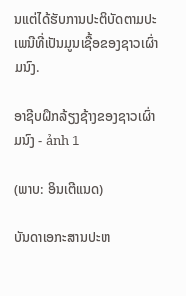ນແຕ່ໄດ້ຮັບການປະຕິບັດຕາມປະເພນີທີ່ເປັນມູນເຊື້ອຂອງຊາວເຜົ່າ ມນົງ.

ອາຊີບຝຶກລ້ຽງຊ້າງຂອງຊາວເຜົ່າ ມນົງ - ảnh 1

(ພາບ: ອິນເຕີແນດ)

ບັນດາເອກະສານປະຫ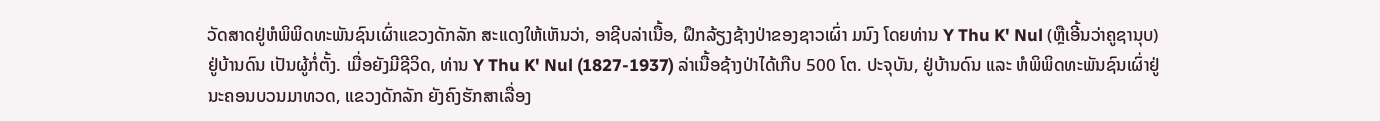ວັດສາດຢູ່ຫໍພິພິດທະພັນຊົນເຜົ່າແຂວງດັກລັກ ສະແດງໃຫ້ເຫັນວ່າ, ອາຊີບລ່າເນື້ອ, ຝຶກລ້ຽງຊ້າງປ່າຂອງຊາວເຜົ່າ ມນົງ ໂດຍທ່ານ Y Thu K' Nul (ຫຼືເອີ້ນວ່າຄູຊານຸບ) ຢູ່ບ້ານດົນ ເປັນຜູ້ກໍ່ຕັ້ງ. ເມື່ອຍັງມີຊີວິດ, ທ່ານ Y Thu K' Nul (1827-1937) ລ່າເນື້ອຊ້າງປ່າໄດ້ເກືບ 500 ໂຕ. ປະຈຸບັນ, ຢູ່ບ້ານດົນ ແລະ ຫໍພິພິດທະພັນຊົນເຜົ່າຢູ່ນະຄອນບວນມາທວດ, ແຂວງດັກລັກ ຍັງຄົງຮັກສາເລື່ອງ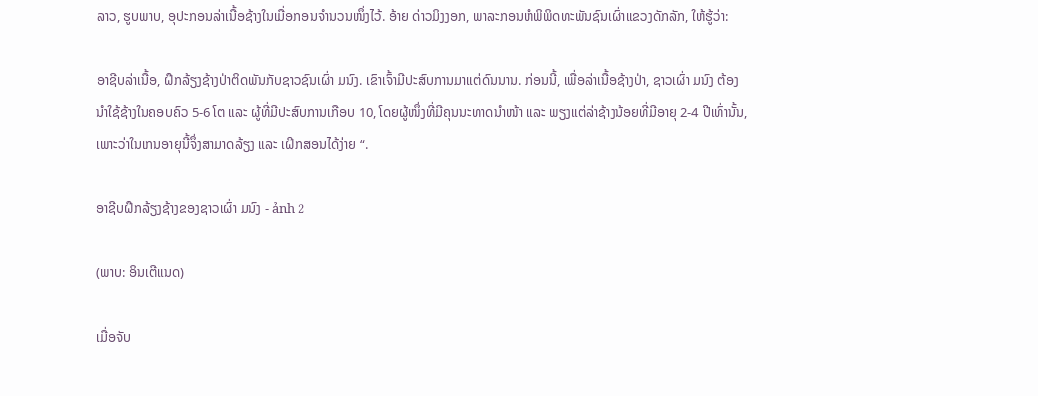ລາວ, ຮູບພາບ, ອຸປະກອນລ່າເນື້ອຊ້າງໃນເມື່ອກອນຈຳນວນໜຶ່ງໄວ້. ອ້າຍ ດ່າວມິງງອກ, ພາລະກອນຫໍພິພິດທະພັນຊົນເຜົ່າແຂວງດັກລັກ, ໃຫ້ຮູ້ວ່າ:

ອາຊີບລ່າເນື້ອ, ຝຶກລ້ຽງຊ້າງປ່າຕິດພັນກັບຊາວຊົນເຜົ່າ ມນົງ. ເຂົາເຈົ້າມີປະສົບການມາແຕ່ດົນນານ. ກ່ອນນີ້, ເພື່ອລ່າເນື້ອຊ້າງປ່າ, ຊາວເຜົ່າ ມນົງ ຕ້ອງນຳໃຊ້ຊ້າງໃນຄອບຄົວ 5-6 ໂຕ ແລະ ຜູ້ທີ່ມີປະສົບການເກືອບ 10, ໂດຍຜູ້ໜຶ່ງທີ່ມີຄຸນນະທາດນຳໜ້າ ແລະ ພຽງແຕ່ລ່າຊ້າງນ້ອຍທີ່ມີອາຍຸ 2-4 ປີເທົ່ານັ້ນ, ເພາະວ່າໃນເກນອາຍຸນີ້ຈຶ່ງສາມາດລ້ຽງ ແລະ ເຝິກສອນໄດ້ງ່າຍ “.

ອາຊີບຝຶກລ້ຽງຊ້າງຂອງຊາວເຜົ່າ ມນົງ - ảnh 2

(ພາບ: ອິນເຕີແນດ)

ເມື່ອຈັບ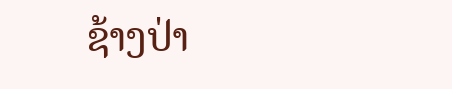ຊ້າງປ່າ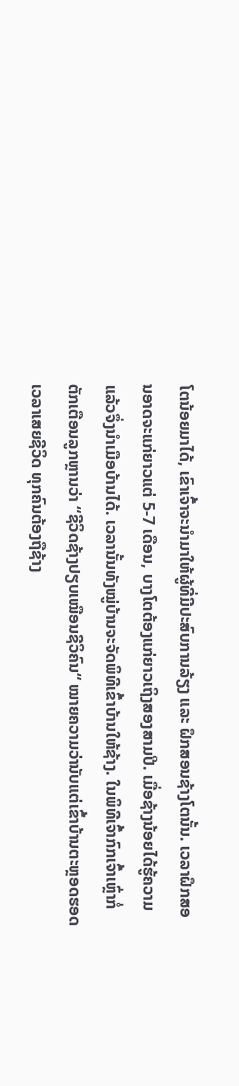ໂຕນ້ອຍມາໄດ້, ເຂົາເຈົ້າຈະນຳມາໃຫ້ຜູ້ທີ່ມີປະສົບການລ້ຽງ ແລະ ຝຶກສອນຊ້າງໂຕນັ້ນ. ເວລາຝຶກສອນອາດຈະແກ່ຍາວແຕ່ 5-7 ເດືອນ, ບາງໂຕຕ້ອງແກ່ຍາວເຖິງສອງສາມປີ. ເມື່ອຊ້າງນ້ອຍໄດ້ຮູ້ຄວາມແລ້ວຈຶ່ງນຳເມືອບ້ານໄດ້. ເວລານັ້ນທັງໝູ່ບ້ານຈະຈັດພິທີເຂົ້າບ້ານໃຫ້ຊ້າງ. ໃນພິທີເຈົ້າກົກເຈົ້າເຫຼົ່າກໍ່ຕັກເຕືອນລູກຫຼານວ່າ “ຊີວິດຊ້າງປຽບເໝືອນຊີວິຄົນ“ ໝາຍຄວາມວ່ານັບແຕ່ເຂົ້າບ້ານຕະຫຼອດຮອດເວລາເສຍຊີວິດ ທຸກຄົນຕ້ອງຖືຊ້າງ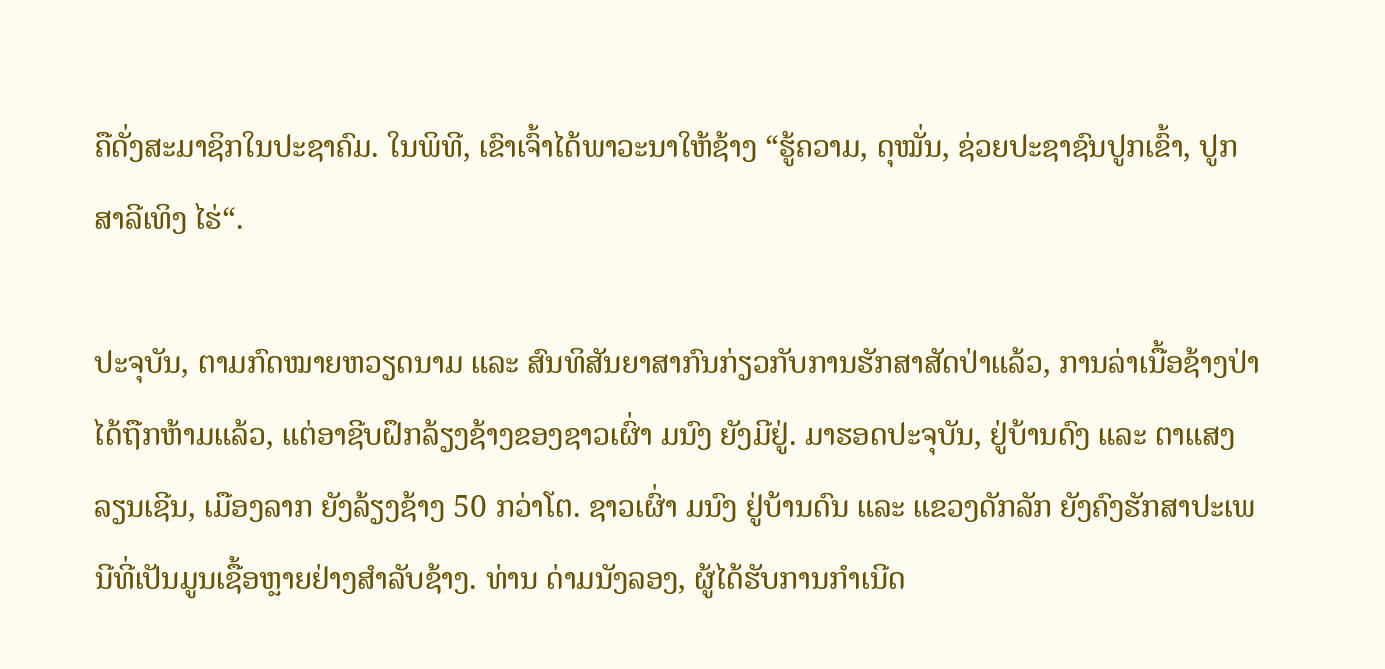ຄືດັ່ງສະມາຊິກໃນປະຊາຄົມ. ໃນພິທີ, ເຂົາເຈົ້າໄດ້ພາວະນາໃຫ້ຊ້າງ “ຮູ້ຄວາມ, ດຸໝັ່ນ, ຊ່ວຍປະຊາຊົນປູກເຂົ້າ, ປູກສາລີເທິງ ໄຮ່“.

ປະຈຸບັນ, ຕາມກົດໝາຍຫວຽດນາມ ແລະ ສົນທິສັນຍາສາກົນກ່ຽວກັບການຮັກສາສັດປ່າແລ້ວ, ການລ່າເນື້ອຊ້າງປ່າໄດ້ຖືກຫ້າມແລ້ວ, ແຕ່ອາຊີບຝຶກລ້ຽງຊ້າງຂອງຊາວເຜົ່າ ມນົງ ຍັງມີຢູ່. ມາຮອດປະຈຸບັນ, ຢູ່ບ້ານດົງ ແລະ ຕາແສງລຽນເຊີນ, ເມືອງລາກ ຍັງລ້ຽງຊ້າງ 50 ກວ່າໂຕ. ຊາວເຜົ່າ ມນົງ ຢູ່ບ້ານດົນ ແລະ ແຂວງດັກລັກ ຍັງຄົງຮັກສາປະເພນີທີ່ເປັນມູນເຊື້ອຫຼາຍຢ່າງສຳລັບຊ້າງ. ທ່ານ ດ່າມນັງລອງ, ຜູ້ໄດ້ຮັບການກຳເນີດ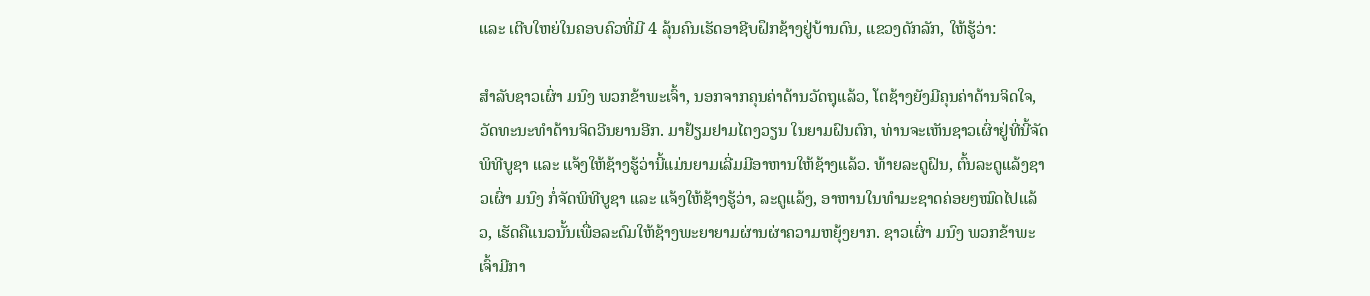ແລະ ເຕີບໃຫຍ່ໃນຄອບຄົວທີ່ມີ 4 ລຸ້ນຄົນເຮັດອາຊີບຝຶກຊ້າງຢູ່ບ້ານດົນ, ແຂວງດັກລັກ, ໃຫ້ຮູ້ວ່າ:

ສຳລັບຊາວເຜົ່າ ມນົງ ພວກຂ້າພະເຈົ້າ, ນອກຈາກຄຸນຄ່າດ້ານວັດຖຸແລ້ວ, ໂຕຊ້າງຍັງມີຄຸນຄ່າດ້ານຈິດໃຈ, ວັດທະນະທຳດ້ານຈິດວີນຍານອີກ. ມາຢ້ຽມຢາມໄຕງວຽນ ໃນຍາມຝົນຕົກ, ທ່ານຈະເຫັນຊາວເຜົ່າຢູ່ທີ່ນີ້ຈັດພິທີບູຊາ ແລະ ແຈ້ງໃຫ້ຊ້າງຮູ້ວ່ານີ້ແມ່ນຍາມເລີ່ມມີອາຫານໃຫ້ຊ້າງແລ້ວ. ທ້າຍລະດູຝົນ, ຕົ້ນລະດູແລ້ງຊາວເຜົ່າ ມນົງ ກໍ່ຈັດພິທີບູຊາ ແລະ ແຈ້ງໃຫ້ຊ້າງຮູ້ວ່າ, ລະດູແລ້ງ, ອາຫານໃນທຳມະຊາດຄ່ອຍໆໝົດໄປແລ້ວ, ເຮັດຄືແນວນັ້ນເພື່ອລະດົມໃຫ້ຊ້າງພະຍາຍາມຜ່ານຜ່າຄວາມຫຍຸ້ງຍາກ. ຊາວເຜົ່າ ມນົງ ພວກຂ້າພະເຈົ້າມີກາ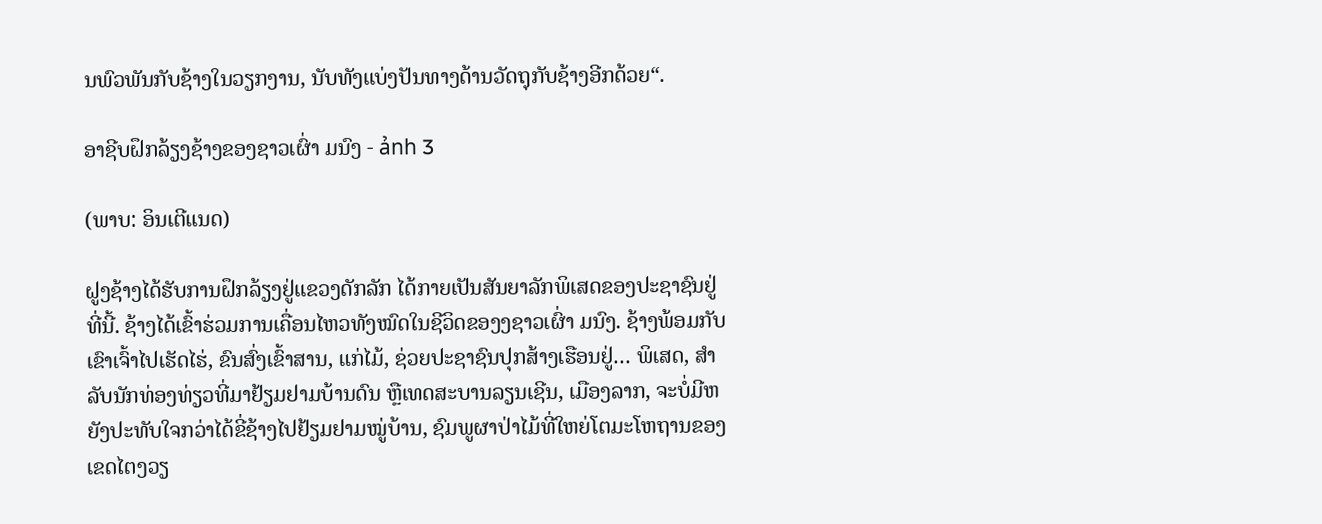ນພົວພັນກັບຊ້າງໃນວຽກງານ, ນັບທັງແບ່ງປັນທາງດ້ານວັດຖຸກັບຊ້າງອີກດ້ວຍ“.

ອາຊີບຝຶກລ້ຽງຊ້າງຂອງຊາວເຜົ່າ ມນົງ - ảnh 3

(ພາບ: ອິນເຕີແນດ)

ຝູງຊ້າງໄດ້ຮັບການຝຶກລ້ຽງຢູ່ແຂວງດັກລັກ ໄດ້ກາຍເປັນສັນຍາລັກພິເສດຂອງປະຊາຊົນຢູ່ທີ່ນີ້. ຊ້າງໄດ້ເຂົ້າຮ່ວມການເຄື່ອນໄຫວທັງໝົດໃນຊີວິດຂອງງຊາວເຜົ່າ ມນົງ. ຊ້າງພ້ອມກັບເຂົາເຈົ້າໄປເຮັດໄຮ່, ຂົນສົ່ງເຂົ້າສານ, ແກ່ໄມ້, ຊ່ວຍປະຊາຊົນປຸກສ້າງເຮືອນຢູ່… ພິເສດ, ສຳລັບນັກທ່ອງທ່ຽວທີ່ມາຢ້ຽມຢາມບ້ານດົນ ຫຼືເທດສະບານລຽນເຊີນ, ເມືອງລາກ, ຈະບໍ່ມີຫຍັງປະທັບໃຈກວ່າໄດ້ຂີ່ຊ້າງໄປຢ້ຽມຢາມໝູ່ບ້ານ, ຊົມພູຜາປ່າໄມ້ທີ່ໃຫຍ່ໂຕມະໂຫຖານຂອງເຂດໄຕງວຽ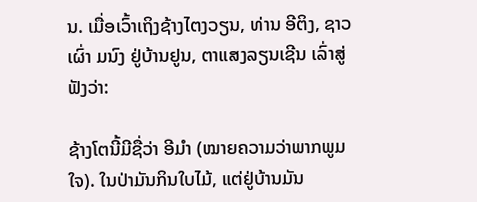ນ. ເມື່ອເວົ້າເຖິງຊ້າງໄຕງວຽນ, ທ່ານ ອີຕິງ, ຊາວເຜົ່າ ມນົງ ຢູ່ບ້ານຢູນ, ຕາແສງລຽນເຊີນ ເລົ່າສູ່ຟັງວ່າ:

ຊ້າງໂຕນີ້ມີຊື່ວ່າ ອີມຳ (ໝາຍຄວາມວ່າພາກພູມໃຈ). ໃນປ່າມັນກິນໃບໄມ້, ແຕ່ຢູ່ບ້ານມັນ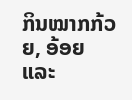ກິນໝາກກ້ວຍ, ອ້ອຍ ແລະ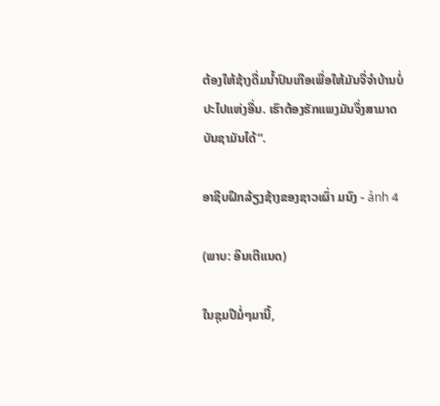ຕ້ອງໃຫ້ຊ້າງດື່ມນ້ຳປົນເກືອເພື່ອໃຫ້ມັນຈື່ຈຳບ້ານບໍ່ປະໄປແຫ່ງອື່ນ. ເຮົາຕ້ອງຮັກແພງມັນຈຶ່ງສາມາດບັນຊາມັນໄດ້“.

ອາຊີບຝຶກລ້ຽງຊ້າງຂອງຊາວເຜົ່າ ມນົງ - ảnh 4

(ພາບ: ອິນເຕີແນດ)

ໃນຊຸມປີມໍ່ໆມານີ້,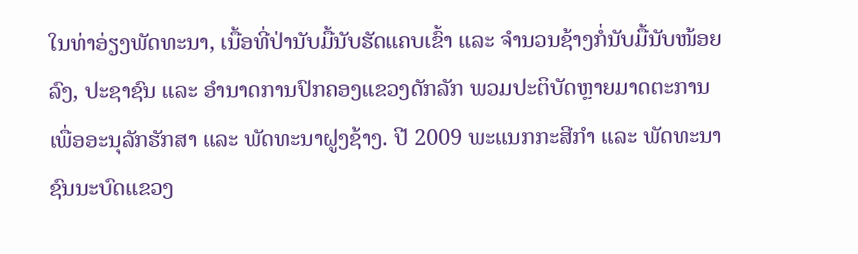ໃນທ່າອ່ຽງພັດທະນາ, ເນື້ອທີ່ປ່ານັບມື້ນັບຮັດແຄບເຂົ້າ ແລະ ຈຳນວນຊ້າງກໍ່ນັບມື້ນັບໜ້ອຍລົງ, ປະຊາຊົນ ແລະ ອຳນາດການປົກຄອງແຂວງດັກລັກ ພວມປະຕິບັດຫຼາຍມາດຕະການເພື່ອອະນຸລັກຮັກສາ ແລະ ພັດທະນາຝູງຊ້າງ. ປີ 2009 ພະແນກກະສີກຳ ແລະ ພັດທະນາຊົນນະບົດແຂວງ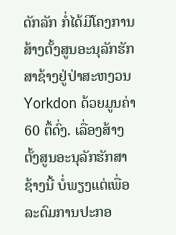ດັກລັກ ກໍ່ໄດ້ມີໂຄງການສ້າງຕັ້ງສູນອະນຸລັກຮັກສາຊ້າງຢູ່ປ່າສະຫງວນ Yorkdon ດ້ວຍມູນຄ່າ 60 ຕຶ້ດົ່ງ. ເລື່ອງສ້າງຕັ້ງສູນອະນຸລັກຮັກສາຊ້າງນີ້ ບໍ່ພຽງແຕ່ເພື່ອລະດົມການປະກອ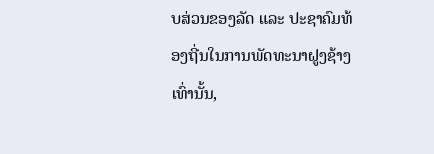ບສ່ວນຂອງລັດ ແລະ ປະຊາຄົມທ້ອງຖີ່ນໃນການພັດທະນາຝູງຊ້າງເທົ່ານັ້ນ,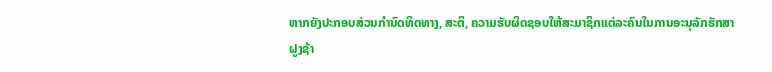ຫາກຍັງປະກອບສ່ວນກຳນົດທິດທາງ, ສະຕິ, ຄວາມຮັບຜິດຊອບໃຫ້ສະມາຊິກແຕ່ລະຄົນໃນການອະນຸລັກຮັກສາຝູງຊ້າ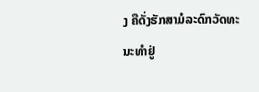ງ ຄືດັ່ງຮັກສາມໍລະດົກວັດທະນະທຳຢູ່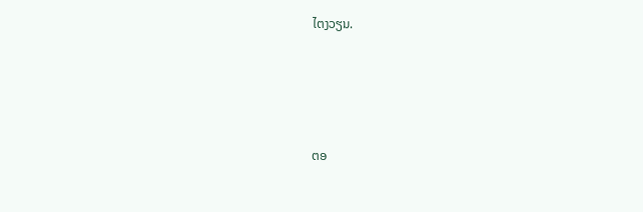ໄຕງວຽນ.





ຕອ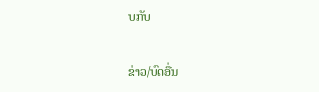ບກັບ

ຂ່າວ/ບົດອື່ນ